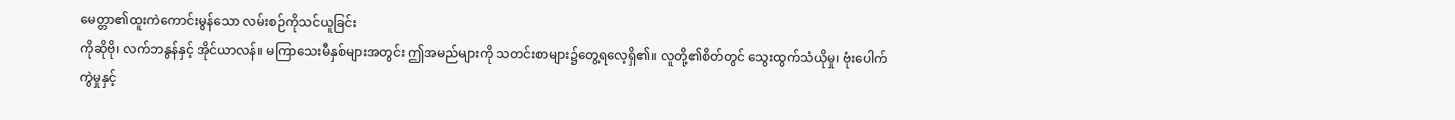မေတ္တာ၏ထူးကဲကောင်းမွန်သော လမ်းစဉ်ကိုသင်ယူခြင်း
ကိုဆိုဗို၊ လက်ဘနွန်နှင့် အိုင်ယာလန်။ မကြာသေးမီနှစ်များအတွင်း ဤအမည်များကို သတင်းစာများ၌တွေ့ရလေ့ရှိ၏။ လူတို့၏စိတ်တွင် သွေးထွက်သံယိုမှု၊ ဗုံးပေါက်ကွဲမှုနှင့်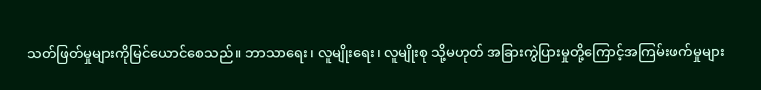သတ်ဖြတ်မှုများကိုမြင်ယောင်စေသည်။ ဘာသာရေး၊ လူမျိုးရေး၊ လူမျိုးစု သို့မဟုတ် အခြားကွဲပြားမှုတို့ကြောင့်အကြမ်းဖက်မှုများ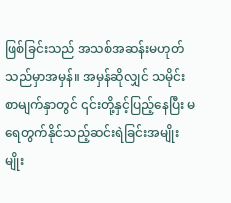ဖြစ်ခြင်းသည် အသစ်အဆန်းမဟုတ်သည်မှာအမှန်။ အမှန်ဆိုလျှင် သမိုင်းစာမျက်နှာတွင် ၎င်းတို့နှင့်ပြည့်နေပြီး မရေတွက်နိုင်သည့်ဆင်းရဲခြင်းအမျိုးမျိုး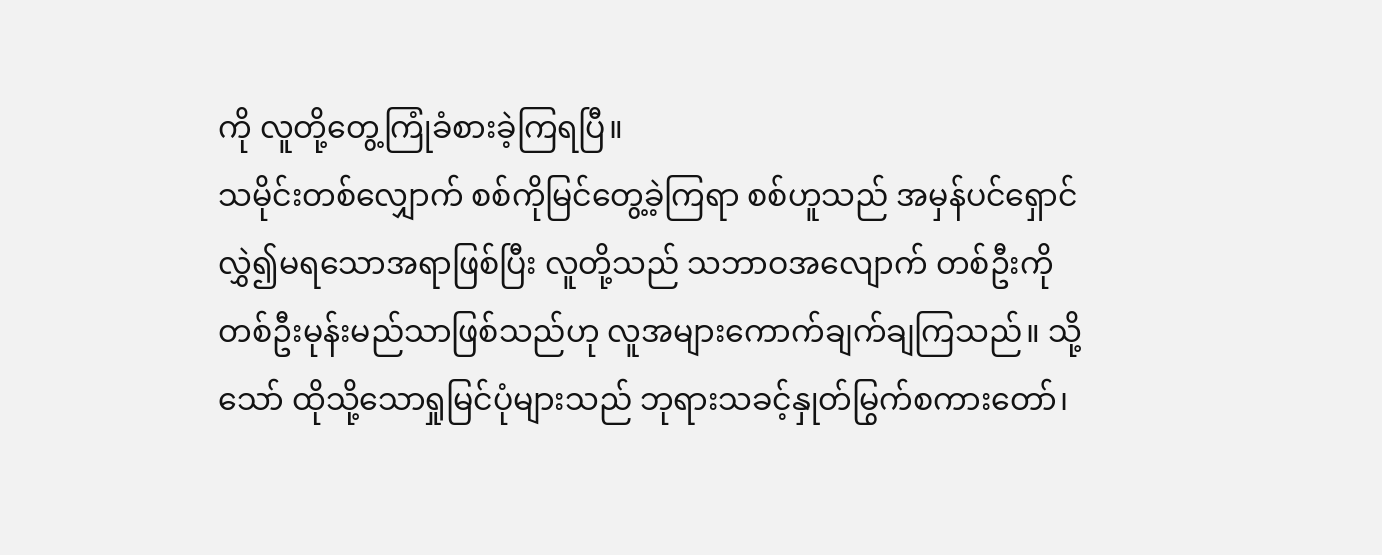ကို လူတို့တွေ့ကြုံခံစားခဲ့ကြရပြီ။
သမိုင်းတစ်လျှောက် စစ်ကိုမြင်တွေ့ခဲ့ကြရာ စစ်ဟူသည် အမှန်ပင်ရှောင်လွှဲ၍မရသောအရာဖြစ်ပြီး လူတို့သည် သဘာဝအလျောက် တစ်ဦးကိုတစ်ဦးမုန်းမည်သာဖြစ်သည်ဟု လူအများကောက်ချက်ချကြသည်။ သို့သော် ထိုသို့သောရှုမြင်ပုံများသည် ဘုရားသခင့်နှုတ်မြွက်စကားတော်၊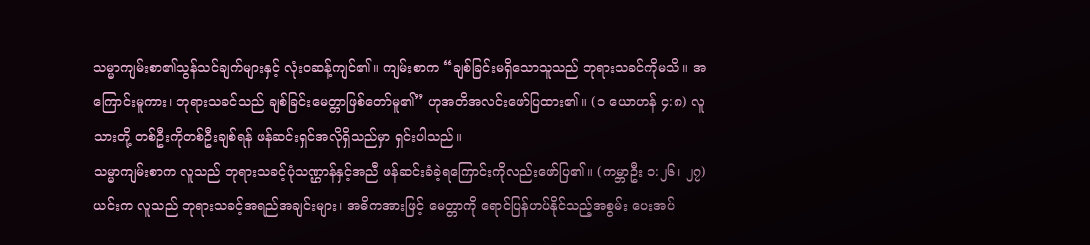သမ္မာကျမ်းစာ၏သွန်သင်ချက်များနှင့် လုံးဝဆန့်ကျင်၏။ ကျမ်းစာက “ချစ်ခြင်းမရှိသောသူသည် ဘုရားသခင်ကိုမသိ။ အကြောင်းမူကား၊ ဘုရားသခင်သည် ချစ်ခြင်းမေတ္တာဖြစ်တော်မူ၏” ဟုအတိအလင်းဖော်ပြထား၏။ (၁ ယောဟန် ၄:၈) လူသားတို့ တစ်ဦးကိုတစ်ဦးချစ်ရန် ဖန်ဆင်းရှင်အလိုရှိသည်မှာ ရှင်းပါသည်။
သမ္မာကျမ်းစာက လူသည် ဘုရားသခင့်ပုံသဏ္ဌာန်နှင့်အညီ ဖန်ဆင်းခံခဲ့ရကြောင်းကိုလည်းဖော်ပြ၏။ (ကမ္ဘာဦး ၁:၂၆၊ ၂၇) ယင်းက လူသည် ဘုရားသခင့်အရည်အချင်းများ၊ အဓိကအားဖြင့် မေတ္တာကို ရောင်ပြန်ဟပ်နိုင်သည့်အစွမ်း ပေးအပ်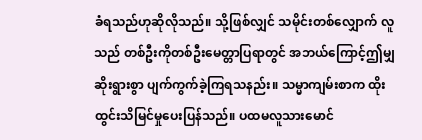ခံရသည်ဟုဆိုလိုသည်။ သို့ဖြစ်လျှင် သမိုင်းတစ်လျှောက် လူသည် တစ်ဦးကိုတစ်ဦးမေတ္တာပြရာတွင် အဘယ်ကြောင့်ဤမျှဆိုးရွားစွာ ပျက်ကွက်ခဲ့ကြရသနည်း။ သမ္မာကျမ်းစာက ထိုးထွင်းသိမြင်မှုပေးပြန်သည်။ ပထမလူသားမောင်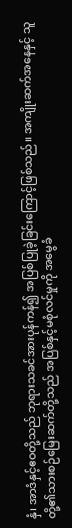နှံ၊ အာဒံနှင့်ဧဝတို့သည် ဘုရားသခင်အားပုန်ကန်၍ အပြစ်ပြုခဲ့ခြင်းကြောင့်ဖြစ်သည်။ အကျိုးဆက်အနေနှင့် သူတို့၏သားစဉ်မြေးဆက်တို့သည် အပြစ်နှင့်မစုံလင်မှုကို အမွေခံ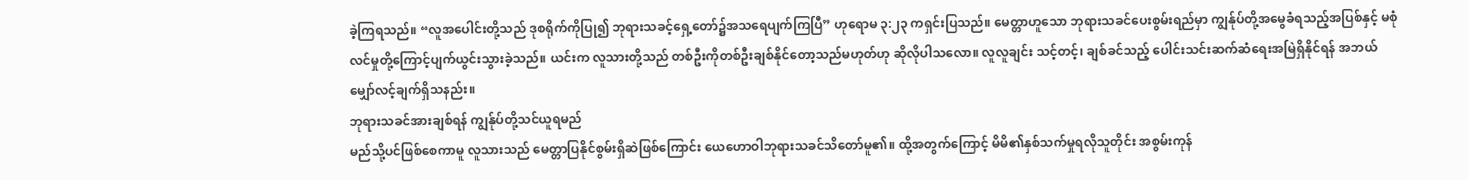ခဲ့ကြရသည်။ “လူအပေါင်းတို့သည် ဒုစရိုက်ကိုပြု၍ ဘုရားသခင့်ရှေ့တော်၌အသရေပျက်ကြပြီ” ဟုရောမ ၃:၂၃ ကရှင်းပြသည်။ မေတ္တာဟူသော ဘုရားသခင်ပေးစွမ်းရည်မှာ ကျွန်ုပ်တို့အမွေခံရသည့်အပြစ်နှင့် မစုံလင်မှုတို့ကြောင့်ပျက်ယွင်းသွားခဲ့သည်။ ယင်းက လူသားတို့သည် တစ်ဦးကိုတစ်ဦးချစ်နိုင်တော့သည်မဟုတ်ဟု ဆိုလိုပါသလော။ လူလူချင်း သင့်တင့်၊ ချစ်ခင်သည့် ပေါင်းသင်းဆက်ဆံရေးအမြဲရှိနိုင်ရန် အဘယ်မျှော်လင့်ချက်ရှိသနည်း။
ဘုရားသခင်အားချစ်ရန် ကျွန်ုပ်တို့သင်ယူရမည်
မည်သို့ပင်ဖြစ်စေကာမူ လူသားသည် မေတ္တာပြနိုင်စွမ်းရှိဆဲဖြစ်ကြောင်း ယေဟောဝါဘုရားသခင်သိတော်မူ၏။ ထို့အတွက်ကြောင့် မိမိ၏နှစ်သက်မှုရလိုသူတိုင်း အစွမ်းကုန်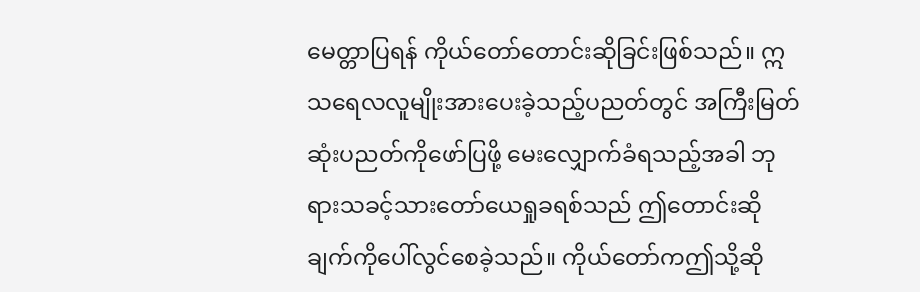မေတ္တာပြရန် ကိုယ်တော်တောင်းဆိုခြင်းဖြစ်သည်။ ဣသရေလလူမျိုးအားပေးခဲ့သည့်ပညတ်တွင် အကြီးမြတ်ဆုံးပညတ်ကိုဖော်ပြဖို့ မေးလျှောက်ခံရသည့်အခါ ဘုရားသခင့်သားတော်ယေရှုခရစ်သည် ဤတောင်းဆိုချက်ကိုပေါ်လွင်စေခဲ့သည်။ ကိုယ်တော်ကဤသို့ဆို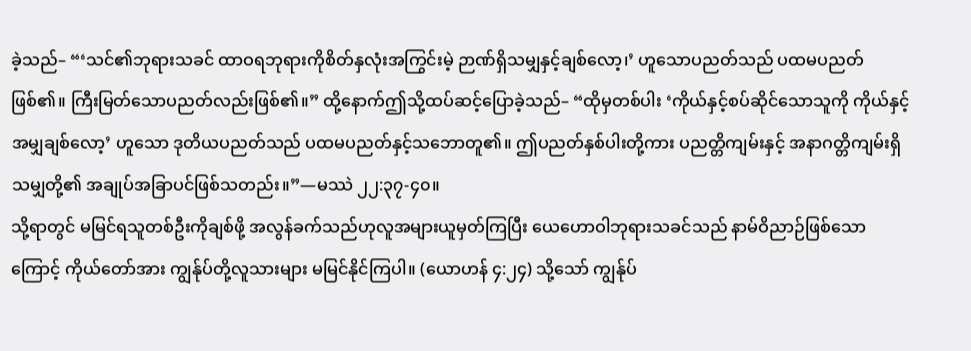ခဲ့သည်– “‘သင်၏ဘုရားသခင် ထာဝရဘုရားကိုစိတ်နှလုံးအကြွင်းမဲ့ ဉာဏ်ရှိသမျှနှင့်ချစ်လော့၊’ ဟူသောပညတ်သည် ပထမပညတ်ဖြစ်၏။ ကြီးမြတ်သောပညတ်လည်းဖြစ်၏။” ထို့နောက်ဤသို့ထပ်ဆင့်ပြောခဲ့သည်– “ထိုမှတစ်ပါး ‘ကိုယ်နှင့်စပ်ဆိုင်သောသူကို ကိုယ်နှင့်အမျှချစ်လော့’ ဟူသော ဒုတိယပညတ်သည် ပထမပညတ်နှင့်သဘောတူ၏။ ဤပညတ်နှစ်ပါးတို့ကား ပညတ္တိကျမ်းနှင့် အနာဂတ္တိကျမ်းရှိသမျှတို့၏ အချုပ်အခြာပင်ဖြစ်သတည်း။”—မဿဲ ၂၂:၃၇-၄၀။
သို့ရာတွင် မမြင်ရသူတစ်ဦးကိုချစ်ဖို့ အလွန်ခက်သည်ဟုလူအများယူမှတ်ကြပြီး ယေဟောဝါဘုရားသခင်သည် နာမ်ဝိညာဉ်ဖြစ်သောကြောင့် ကိုယ်တော်အား ကျွန်ုပ်တို့လူသားများ မမြင်နိုင်ကြပါ။ (ယောဟန် ၄:၂၄) သို့သော် ကျွန်ုပ်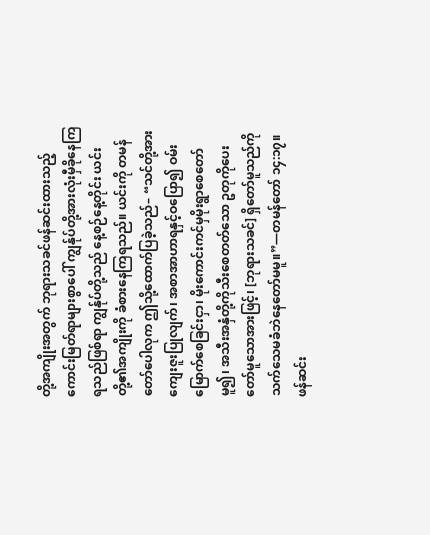တို့အကျိုးအတွက် ဘုရားသခင်ဖန်ဆင်းထားသည့် ကောင်းမြတ်ရာများစွာပေါ် ကျွန်ုပ်တို့အားလုံးမှီခိုနေကြရသည်ဖြစ်ရာ ကျွန်ုပ်တို့သည် နေ့စဉ်နေ့တိုင်း ယင်းတို့၏အကျိုးကို ခံစားနေကြရသည်။ ယင်းကို တမန်တော်ပေါလုက ဤသို့ထောက်ပြခဲ့သည်– “သင်တို့အားကျေးဇူးပြုလျက်၊ အစာအာဟာရနှင့်ဝပြော၍ ဝမ်းမြောက်စေခြင်းငှာ၊ မိုးကောင်းကင်မှမိုးရွာစေတော်မူ၍၊ အသီးအနှံတို့ကိုသီးစေတတ်သော ဥတုကိုပေးတော်မူသောအားဖြင့်၊ [ဘုရားသခင်] ရှိတော်မူသည်ကို သက်သေမခံဘဲနေတော်မမူ။”—တမန်တော် ၁၄:၁၇။
ဖန်ဆင်း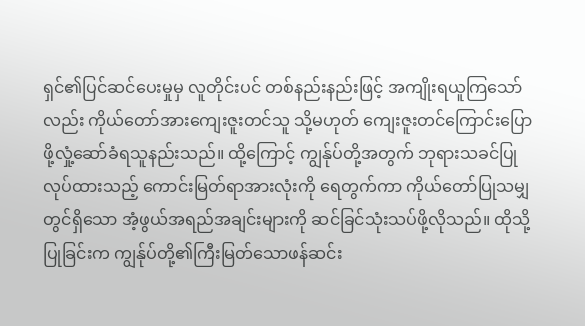ရှင်၏ပြင်ဆင်ပေးမှုမှ လူတိုင်းပင် တစ်နည်းနည်းဖြင့် အကျိုးရယူကြသော်လည်း ကိုယ်တော်အားကျေးဇူးတင်သူ သို့မဟုတ် ကျေးဇူးတင်ကြောင်းပြောဖို့လှုံ့ဆော်ခံရသူနည်းသည်။ ထို့ကြောင့် ကျွန်ုပ်တို့အတွက် ဘုရားသခင်ပြုလုပ်ထားသည့် ကောင်းမြတ်ရာအားလုံးကို ရေတွက်ကာ ကိုယ်တော်ပြုသမျှတွင်ရှိသော အံ့ဖွယ်အရည်အချင်းများကို ဆင်ခြင်သုံးသပ်ဖို့လိုသည်။ ထိုသို့ပြုခြင်းက ကျွန်ုပ်တို့၏ကြီးမြတ်သောဖန်ဆင်း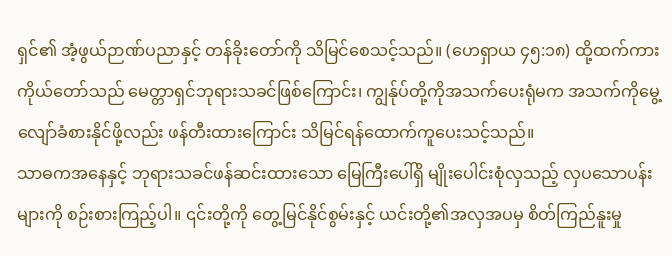ရှင်၏ အံ့ဖွယ်ဉာဏ်ပညာနှင့် တန်ခိုးတော်ကို သိမြင်စေသင့်သည်။ (ဟေရှာယ ၄၅:၁၈) ထို့ထက်ကား ကိုယ်တော်သည် မေတ္တာရှင်ဘုရားသခင်ဖြစ်ကြောင်း၊ ကျွန်ုပ်တို့ကိုအသက်ပေးရုံမက အသက်ကိုမွေ့လျော်ခံစားနိုင်ဖို့လည်း ဖန်တီးထားကြောင်း သိမြင်ရန်ထောက်ကူပေးသင့်သည်။
သာဓကအနေနှင့် ဘုရားသခင်ဖန်ဆင်းထားသော မြေကြီးပေါ်ရှိ မျိုးပေါင်းစုံလှသည့် လှပသောပန်းများကို စဉ်းစားကြည့်ပါ။ ၎င်းတို့ကို တွေ့မြင်နိုင်စွမ်းနှင့် ယင်းတို့၏အလှအပမှ စိတ်ကြည်နူးမှု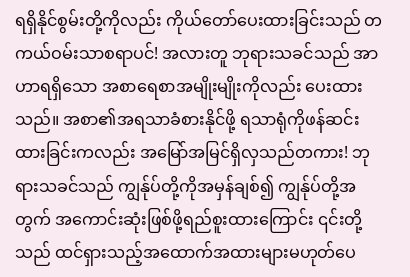ရရှိနိုင်စွမ်းတို့ကိုလည်း ကိုယ်တော်ပေးထားခြင်းသည် တကယ်ဝမ်းသာစရာပင်! အလားတူ ဘုရားသခင်သည် အာဟာရရှိသော အစာရေစာအမျိုးမျိုးကိုလည်း ပေးထားသည်။ အစာ၏အရသာခံစားနိုင်ဖို့ ရသာရုံကိုဖန်ဆင်းထားခြင်းကလည်း အမြော်အမြင်ရှိလှသည်တကား! ဘုရားသခင်သည် ကျွန်ုပ်တို့ကိုအမှန်ချစ်၍ ကျွန်ုပ်တို့အတွက် အကောင်းဆုံးဖြစ်ဖို့ရည်စူးထားကြောင်း ၎င်းတို့သည် ထင်ရှားသည့်အထောက်အထားများမဟုတ်ပေ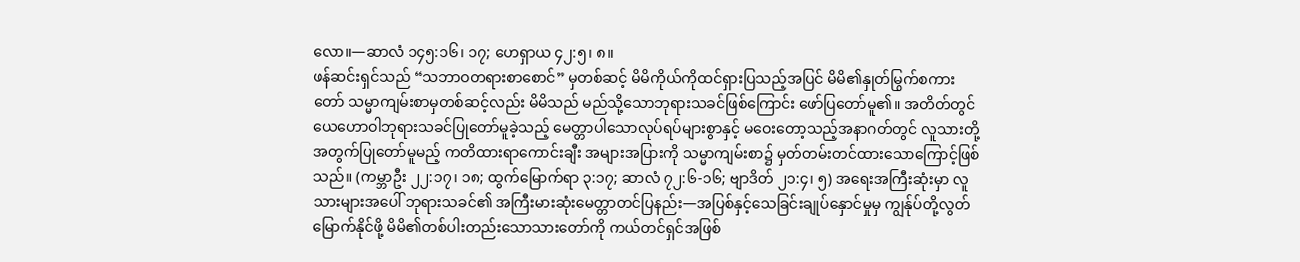လော။—ဆာလံ ၁၄၅:၁၆၊ ၁၇; ဟေရှာယ ၄၂:၅၊ ၈။
ဖန်ဆင်းရှင်သည် “သဘာဝတရားစာစောင်” မှတစ်ဆင့် မိမိကိုယ်ကိုထင်ရှားပြသည့်အပြင် မိမိ၏နှုတ်မြွက်စကားတော် သမ္မာကျမ်းစာမှတစ်ဆင့်လည်း မိမိသည် မည်သို့သောဘုရားသခင်ဖြစ်ကြောင်း ဖော်ပြတော်မူ၏။ အတိတ်တွင် ယေဟောဝါဘုရားသခင်ပြုတော်မူခဲ့သည့် မေတ္တာပါသောလုပ်ရပ်များစွာနှင့် မဝေးတော့သည့်အနာဂတ်တွင် လူသားတို့အတွက်ပြုတော်မူမည့် ကတိထားရာကောင်းချီး အများအပြားကို သမ္မာကျမ်းစာ၌ မှတ်တမ်းတင်ထားသောကြောင့်ဖြစ်သည်။ (ကမ္ဘာဦး ၂၂:၁၇၊ ၁၈; ထွက်မြောက်ရာ ၃:၁၇; ဆာလံ ၇၂:၆-၁၆; ဗျာဒိတ် ၂၁:၄၊ ၅) အရေးအကြီးဆုံးမှာ လူသားများအပေါ် ဘုရားသခင်၏ အကြီးမားဆုံးမေတ္တာတင်ပြနည်း—အပြစ်နှင့်သေခြင်းချုပ်နှောင်မှုမှ ကျွန်ုပ်တို့လွတ်မြောက်နိုင်ဖို့ မိမိ၏တစ်ပါးတည်းသောသားတော်ကို ကယ်တင်ရှင်အဖြစ်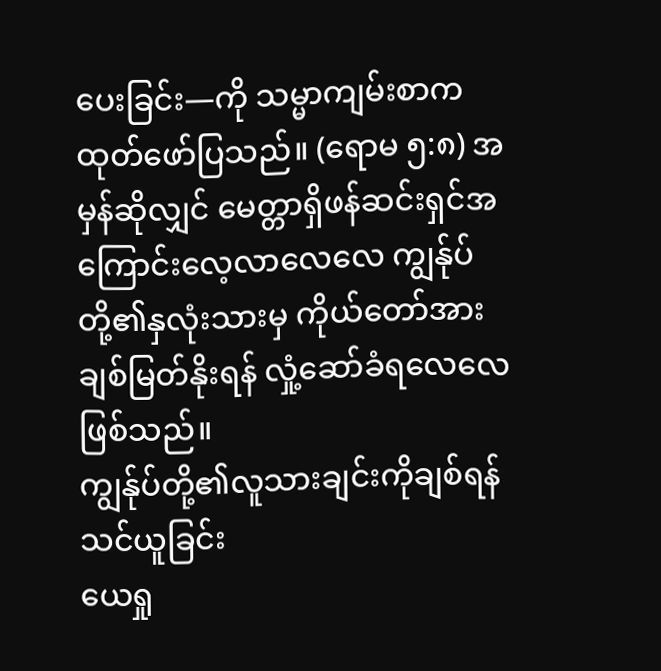ပေးခြင်း—ကို သမ္မာကျမ်းစာကထုတ်ဖော်ပြသည်။ (ရောမ ၅:၈) အမှန်ဆိုလျှင် မေတ္တာရှိဖန်ဆင်းရှင်အကြောင်းလေ့လာလေလေ ကျွန်ုပ်တို့၏နှလုံးသားမှ ကိုယ်တော်အားချစ်မြတ်နိုးရန် လှုံ့ဆော်ခံရလေလေဖြစ်သည်။
ကျွန်ုပ်တို့၏လူသားချင်းကိုချစ်ရန်သင်ယူခြင်း
ယေရှု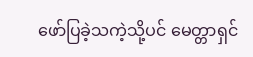ဖော်ပြခဲ့သကဲ့သို့ပင် မေတ္တာရှင်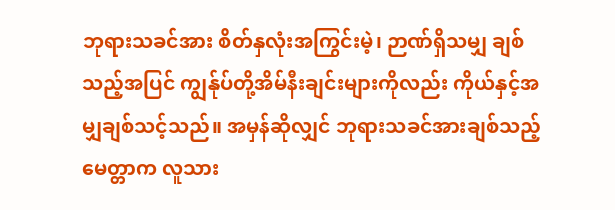ဘုရားသခင်အား စိတ်နှလုံးအကြွင်းမဲ့၊ ဉာဏ်ရှိသမျှ ချစ်သည့်အပြင် ကျွန်ုပ်တို့အိမ်နီးချင်းများကိုလည်း ကိုယ်နှင့်အမျှချစ်သင့်သည်။ အမှန်ဆိုလျှင် ဘုရားသခင်အားချစ်သည့်မေတ္တာက လူသား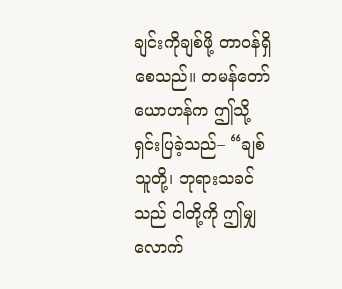ချင်းကိုချစ်ဖို့ တာဝန်ရှိစေသည်။ တမန်တော်ယောဟန်က ဤသို့ရှင်းပြခဲ့သည်– “ချစ်သူတို့၊ ဘုရားသခင်သည် ငါတို့ကို ဤမျှလောက်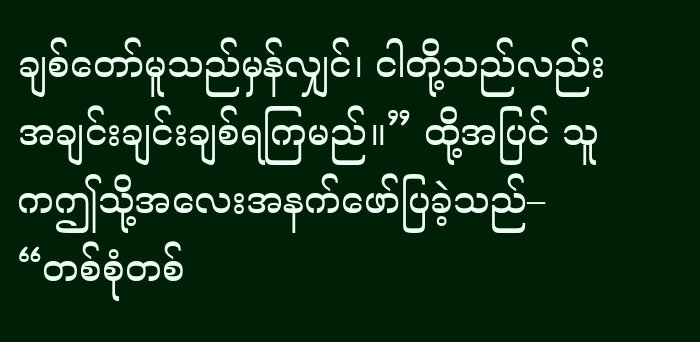ချစ်တော်မူသည်မှန်လျှင်၊ ငါတို့သည်လည်း အချင်းချင်းချစ်ရကြမည်။” ထို့အပြင် သူကဤသို့အလေးအနက်ဖော်ပြခဲ့သည်– “တစ်စုံတစ်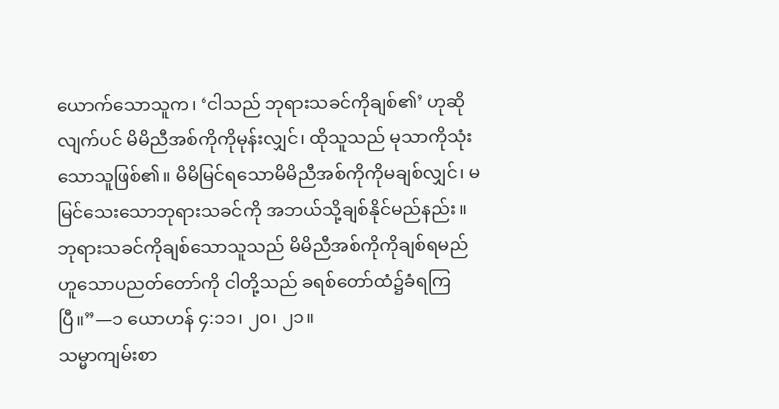ယောက်သောသူက၊ ‘ငါသည် ဘုရားသခင်ကိုချစ်၏’ ဟုဆိုလျက်ပင် မိမိညီအစ်ကိုကိုမုန်းလျှင်၊ ထိုသူသည် မုသာကိုသုံးသောသူဖြစ်၏။ မိမိမြင်ရသောမိမိညီအစ်ကိုကိုမချစ်လျှင်၊ မမြင်သေးသောဘုရားသခင်ကို အဘယ်သို့ချစ်နိုင်မည်နည်း။ ဘုရားသခင်ကိုချစ်သောသူသည် မိမိညီအစ်ကိုကိုချစ်ရမည်ဟူသောပညတ်တော်ကို ငါတို့သည် ခရစ်တော်ထံ၌ခံရကြပြီ။”—၁ ယောဟန် ၄:၁၁၊ ၂၀၊ ၂၁။
သမ္မာကျမ်းစာ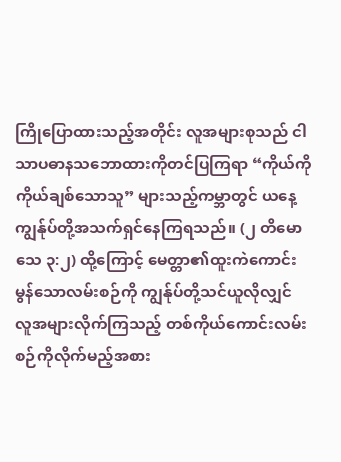ကြိုပြောထားသည့်အတိုင်း လူအများစုသည် ငါသာပဓာနသဘောထားကိုတင်ပြကြရာ “ကိုယ်ကိုကိုယ်ချစ်သောသူ” များသည့်ကမ္ဘာတွင် ယနေ့ ကျွန်ုပ်တို့အသက်ရှင်နေကြရသည်။ (၂ တိမောသေ ၃:၂) ထို့ကြောင့် မေတ္တာ၏ထူးကဲကောင်းမွန်သောလမ်းစဉ်ကို ကျွန်ုပ်တို့သင်ယူလိုလျှင် လူအများလိုက်ကြသည့် တစ်ကိုယ်ကောင်းလမ်းစဉ်ကိုလိုက်မည့်အစား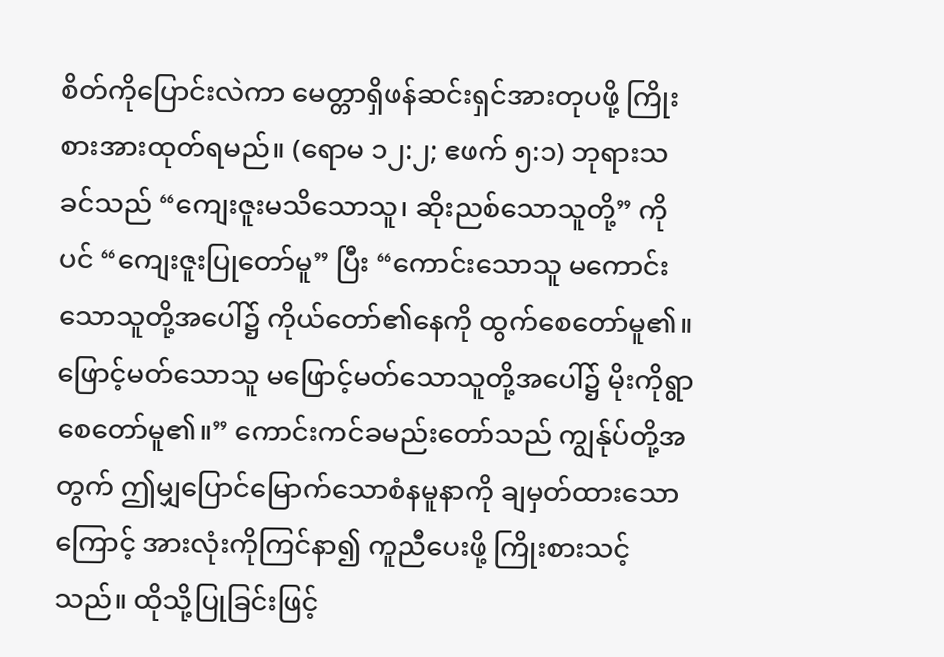စိတ်ကိုပြောင်းလဲကာ မေတ္တာရှိဖန်ဆင်းရှင်အားတုပဖို့ ကြိုးစားအားထုတ်ရမည်။ (ရောမ ၁၂:၂; ဧဖက် ၅:၁) ဘုရားသခင်သည် “ကျေးဇူးမသိသောသူ၊ ဆိုးညစ်သောသူတို့” ကိုပင် “ကျေးဇူးပြုတော်မူ” ပြီး “ကောင်းသောသူ မကောင်းသောသူတို့အပေါ်၌ ကိုယ်တော်၏နေကို ထွက်စေတော်မူ၏။ ဖြောင့်မတ်သောသူ မဖြောင့်မတ်သောသူတို့အပေါ်၌ မိုးကိုရွာစေတော်မူ၏။” ကောင်းကင်ခမည်းတော်သည် ကျွန်ုပ်တို့အတွက် ဤမျှပြောင်မြောက်သောစံနမူနာကို ချမှတ်ထားသောကြောင့် အားလုံးကိုကြင်နာ၍ ကူညီပေးဖို့ ကြိုးစားသင့်သည်။ ထိုသို့ပြုခြင်းဖြင့်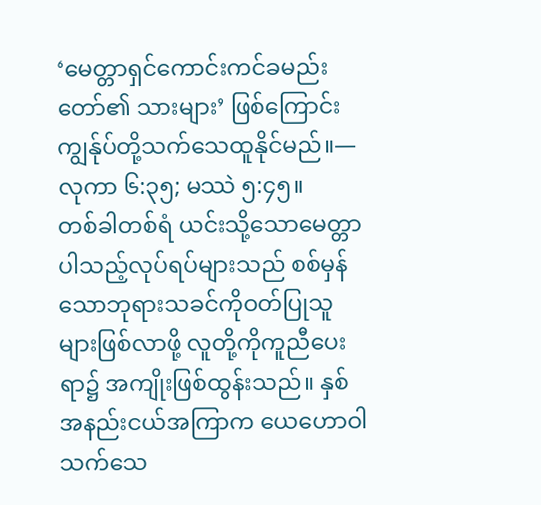‘မေတ္တာရှင်ကောင်းကင်ခမည်းတော်၏ သားများ’ ဖြစ်ကြောင်း ကျွန်ုပ်တို့သက်သေထူနိုင်မည်။—လုကာ ၆:၃၅; မဿဲ ၅:၄၅။
တစ်ခါတစ်ရံ ယင်းသို့သောမေတ္တာပါသည့်လုပ်ရပ်များသည် စစ်မှန်သောဘုရားသခင်ကိုဝတ်ပြုသူများဖြစ်လာဖို့ လူတို့ကိုကူညီပေးရာ၌ အကျိုးဖြစ်ထွန်းသည်။ နှစ်အနည်းငယ်အကြာက ယေဟောဝါသက်သေ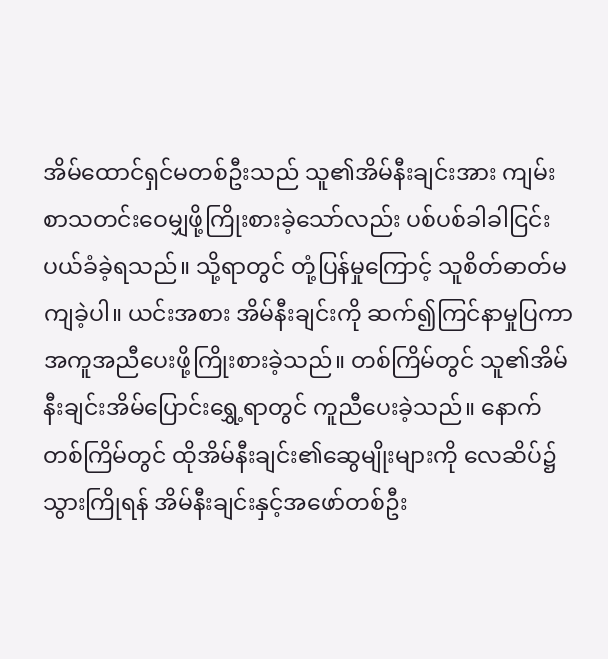အိမ်ထောင်ရှင်မတစ်ဦးသည် သူ၏အိမ်နီးချင်းအား ကျမ်းစာသတင်းဝေမျှဖို့ကြိုးစားခဲ့သော်လည်း ပစ်ပစ်ခါခါငြင်းပယ်ခံခဲ့ရသည်။ သို့ရာတွင် တုံ့ပြန်မှုကြောင့် သူစိတ်ဓာတ်မကျခဲ့ပါ။ ယင်းအစား အိမ်နီးချင်းကို ဆက်၍ကြင်နာမှုပြကာ အကူအညီပေးဖို့ကြိုးစားခဲ့သည်။ တစ်ကြိမ်တွင် သူ၏အိမ်နီးချင်းအိမ်ပြောင်းရွှေ့ရာတွင် ကူညီပေးခဲ့သည်။ နောက်တစ်ကြိမ်တွင် ထိုအိမ်နီးချင်း၏ဆွေမျိုးများကို လေဆိပ်၌သွားကြိုရန် အိမ်နီးချင်းနှင့်အဖော်တစ်ဦး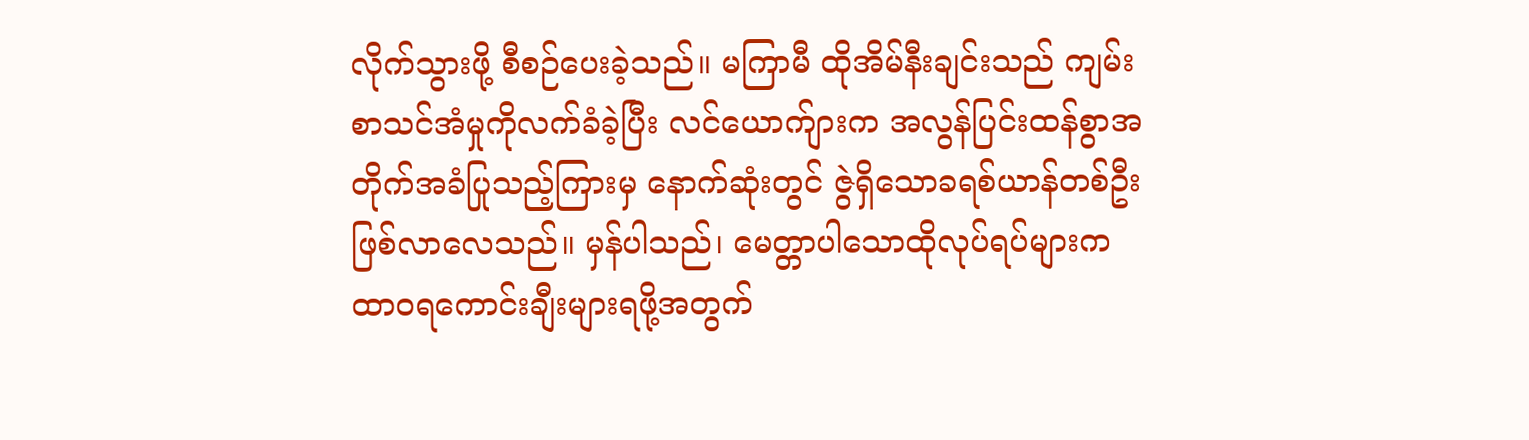လိုက်သွားဖို့ စီစဉ်ပေးခဲ့သည်။ မကြာမီ ထိုအိမ်နီးချင်းသည် ကျမ်းစာသင်အံမှုကိုလက်ခံခဲ့ပြီး လင်ယောက်ျားက အလွန်ပြင်းထန်စွာအတိုက်အခံပြုသည့်ကြားမှ နောက်ဆုံးတွင် ဇွဲရှိသောခရစ်ယာန်တစ်ဦးဖြစ်လာလေသည်။ မှန်ပါသည်၊ မေတ္တာပါသောထိုလုပ်ရပ်များက ထာဝရကောင်းချီးများရဖို့အတွက်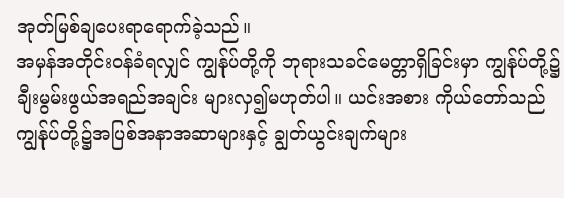အုတ်မြစ်ချပေးရာရောက်ခဲ့သည်။
အမှန်အတိုင်းဝန်ခံရလျှင် ကျွန်ုပ်တို့ကို ဘုရားသခင်မေတ္တာရှိခြင်းမှာ ကျွန်ုပ်တို့၌ချီးမွမ်းဖွယ်အရည်အချင်း များလှ၍မဟုတ်ပါ။ ယင်းအစား ကိုယ်တော်သည် ကျွန်ုပ်တို့၌အပြစ်အနာအဆာများနှင့် ချွတ်ယွင်းချက်များ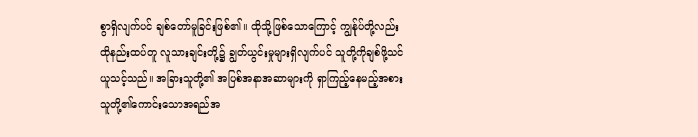စွာရှိလျက်ပင် ချစ်တော်မူခြင်းဖြစ်၏။ ထိုသို့ဖြစ်သောကြောင့် ကျွန်ုပ်တို့လည်း ထိုနည်းထပ်တူ လူသားချင်းတို့၌ ချွတ်ယွင်းမှုများရှိလျက်ပင် သူတို့ကိုချစ်ဖို့သင်ယူသင့်သည်။ အခြားသူတို့၏ အပြစ်အနာအဆာများကို ရှာကြည့်နေမည့်အစား သူတို့၏ကောင်းသောအရည်အ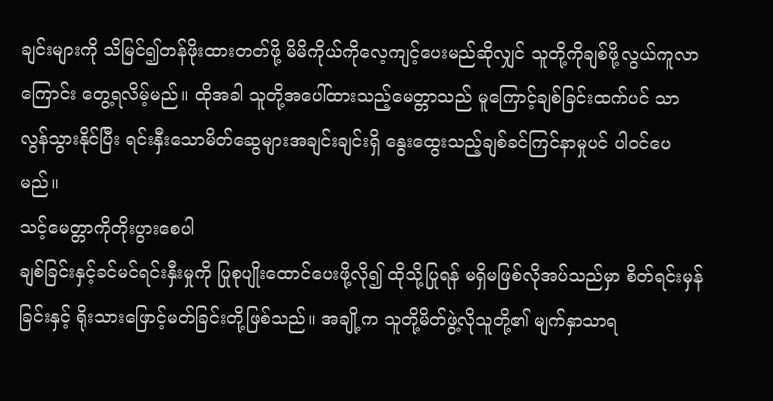ချင်းများကို သိမြင်၍တန်ဖိုးထားတတ်ဖို့ မိမိကိုယ်ကိုလေ့ကျင့်ပေးမည်ဆိုလျှင် သူတို့ကိုချစ်ဖို့လွယ်ကူလာကြောင်း တွေ့ရလိမ့်မည်။ ထိုအခါ သူတို့အပေါ်ထားသည့်မေတ္တာသည် မူကြောင့်ချစ်ခြင်းထက်ပင် သာလွန်သွားနိုင်ပြီး ရင်းနှီးသောမိတ်ဆွေများအချင်းချင်းရှိ နွေးထွေးသည့်ချစ်ခင်ကြင်နာမှုပင် ပါဝင်ပေမည်။
သင့်မေတ္တာကိုတိုးပွားစေပါ
ချစ်ခြင်းနှင့်ခင်မင်ရင်းနှီးမှုကို ပြုစုပျိုးထောင်ပေးဖို့လို၍ ထိုသို့ပြုရန် မရှိမဖြစ်လိုအပ်သည်မှာ စိတ်ရင်းမှန်ခြင်းနှင့် ရိုးသားဖြောင့်မတ်ခြင်းတို့ဖြစ်သည်။ အချို့က သူတို့မိတ်ဖွဲ့လိုသူတို့၏ မျက်နှာသာရ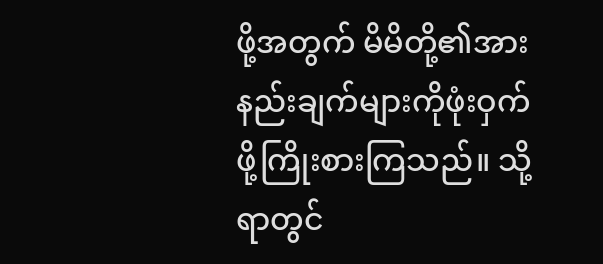ဖို့အတွက် မိမိတို့၏အားနည်းချက်များကိုဖုံးဝှက်ဖို့ကြိုးစားကြသည်။ သို့ရာတွင်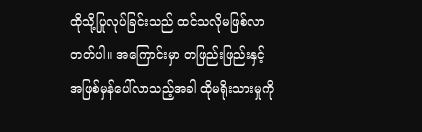ထိုသို့ပြုလုပ်ခြင်းသည် ထင်သလိုမဖြစ်လာတတ်ပါ။ အကြောင်းမှာ တဖြည်းဖြည်းနှင့် အဖြစ်မှန်ပေါ်လာသည့်အခါ ထိုမရိုးသားမှုကို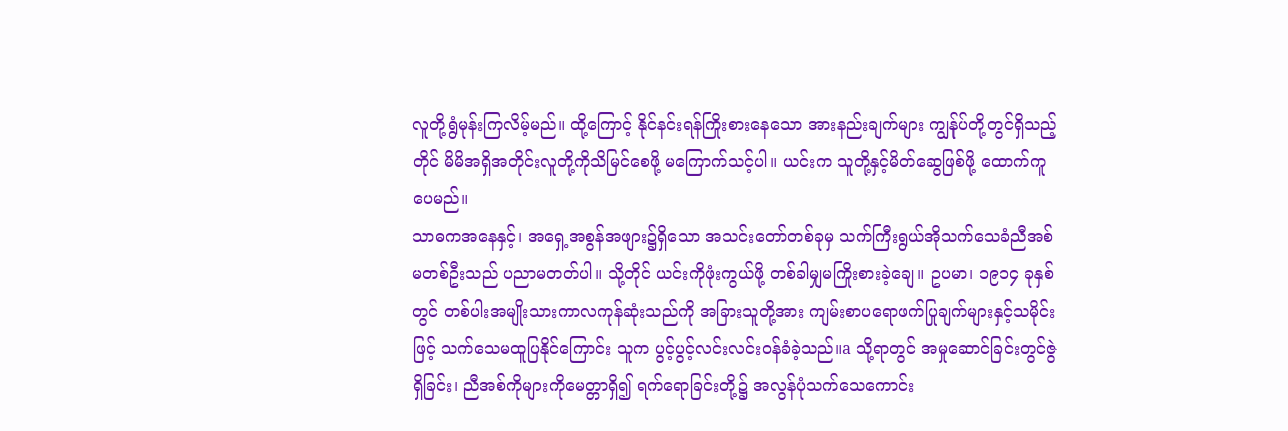လူတို့ရွံမုန်းကြလိမ့်မည်။ ထို့ကြောင့် နိုင်နင်းရန်ကြိုးစားနေသော အားနည်းချက်များ ကျွန်ုပ်တို့တွင်ရှိသည့်တိုင် မိမိအရှိအတိုင်းလူတို့ကိုသိမြင်စေဖို့ မကြောက်သင့်ပါ။ ယင်းက သူတို့နှင့်မိတ်ဆွေဖြစ်ဖို့ ထောက်ကူပေမည်။
သာဓကအနေနှင့်၊ အရှေ့အစွန်အဖျား၌ရှိသော အသင်းတော်တစ်ခုမှ သက်ကြီးရွယ်အိုသက်သေခံညီအစ်မတစ်ဦးသည် ပညာမတတ်ပါ။ သို့တိုင် ယင်းကိုဖုံးကွယ်ဖို့ တစ်ခါမျှမကြိုးစားခဲ့ချေ။ ဥပမာ၊ ၁၉၁၄ ခုနှစ်တွင် တစ်ပါးအမျိုးသားကာလကုန်ဆုံးသည်ကို အခြားသူတို့အား ကျမ်းစာပရောဖက်ပြုချက်များနှင့်သမိုင်းဖြင့် သက်သေမထူပြနိုင်ကြောင်း သူက ပွင့်ပွင့်လင်းလင်းဝန်ခံခဲ့သည်။a သို့ရာတွင် အမှုဆောင်ခြင်းတွင်ဇွဲရှိခြင်း၊ ညီအစ်ကိုများကိုမေတ္တာရှိ၍ ရက်ရောခြင်းတို့၌ အလွန်ပုံသက်သေကောင်း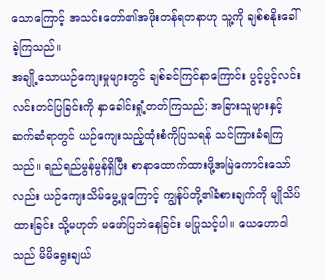သောကြောင့် အသင်းတော်၏အဖိုးတန်ရတနာဟု သူ့ကို ချစ်စနိုးခေါ်ခဲ့ကြသည်။
အချို့သောယဉ်ကျေးမှုများတွင် ချစ်ခင်ကြင်နာကြောင်း ပွင့်ပွင့်လင်းလင်းတင်ပြခြင်းကို နှာခေါင်းရှုံ့တတ်ကြသည်; အခြားသူများနှင့်ဆက်ဆံရာတွင် ယဉ်ကျေးသည့်ထုံးစံကိုပြသရန် သင်ကြားခံရကြသည်။ ရည်ရည်မွန်မွန်ရှိပြီး စာနာထောက်ထားဖို့အမြဲကောင်းသော်လည်း ယဉ်ကျေးသိမ်မွေ့မှုကြောင့် ကျွန်ုပ်တို့၏ခံစားချက်ကို မျိုသိပ်ထားခြင်း သို့မဟုတ် မဖော်ပြဘဲနေခြင်း မပြုသင့်ပါ။ ယေဟောဝါသည် မိမိရွေးချယ်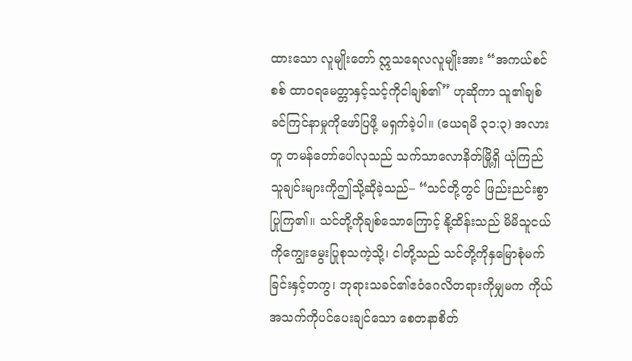ထားသော လူမျိုးတော် ဣသရေလလူမျိုးအား “အကယ်စင်စစ် ထာဝရမေတ္တာနှင့်သင့်ကိုငါချစ်၏” ဟုဆိုကာ သူ၏ချစ်ခင်ကြင်နာမှုကိုဖော်ပြဖို့ မရှက်ခဲ့ပါ။ (ယေရမိ ၃၁:၃) အလားတူ တမန်တော်ပေါလုသည် သက်သာလောနိတ်မြို့ရှိ ယုံကြည်သူချင်းများကိုဤသို့ဆိုခဲ့သည်– “သင်တို့တွင် ဖြည်းညင်းစွာပြုကြ၏။ သင်တို့ကိုချစ်သောကြောင့် နို့ထိန်းသည် မိမိသူငယ်ကိုကျွေးမွေးပြုစုသကဲ့သို့၊ ငါတို့သည် သင်တို့ကိုနှမြောစုံမက်ခြင်းနှင့်တကွ၊ ဘုရားသခင်၏ဧဝံဂေလိတရားကိုမျှမက ကိုယ်အသက်ကိုပင်ပေးချင်သော စေတနာစိတ်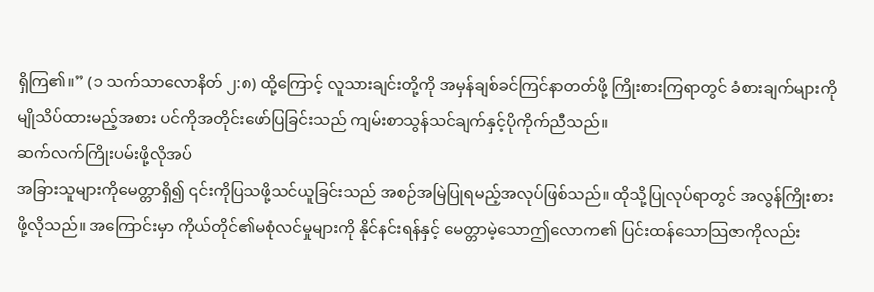ရှိကြ၏။” (၁ သက်သာလောနိတ် ၂:၈) ထို့ကြောင့် လူသားချင်းတို့ကို အမှန်ချစ်ခင်ကြင်နာတတ်ဖို့ ကြိုးစားကြရာတွင် ခံစားချက်များကို မျိုသိပ်ထားမည့်အစား ပင်ကိုအတိုင်းဖော်ပြခြင်းသည် ကျမ်းစာသွန်သင်ချက်နှင့်ပိုကိုက်ညီသည်။
ဆက်လက်ကြိုးပမ်းဖို့လိုအပ်
အခြားသူများကိုမေတ္တာရှိ၍ ၎င်းကိုပြသဖို့သင်ယူခြင်းသည် အစဉ်အမြဲပြုရမည့်အလုပ်ဖြစ်သည်။ ထိုသို့ပြုလုပ်ရာတွင် အလွန်ကြိုးစားဖို့လိုသည်။ အကြောင်းမှာ ကိုယ်တိုင်၏မစုံလင်မှုများကို နိုင်နင်းရန်နှင့် မေတ္တာမဲ့သောဤလောက၏ ပြင်းထန်သောသြဇာကိုလည်း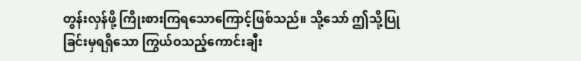တွန်းလှန်ဖို့ ကြိုးစားကြရသောကြောင့်ဖြစ်သည်။ သို့သော် ဤသို့ပြုခြင်းမှရရှိသော ကြွယ်ဝသည့်ကောင်းချီး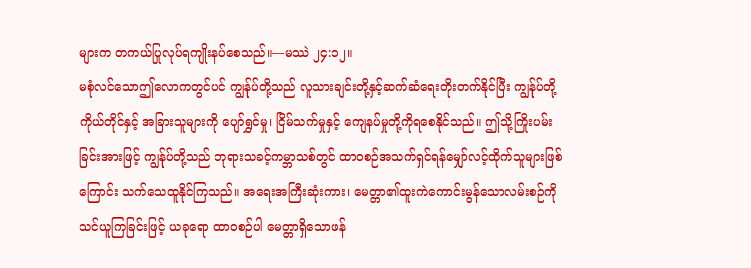များက တကယ်ပြုလုပ်ရကျိုးနပ်စေသည်။—မဿဲ ၂၄:၁၂။
မစုံလင်သောဤလောကတွင်ပင် ကျွန်ုပ်တို့သည် လူသားချင်းတို့နှင့်ဆက်ဆံရေးတိုးတက်နိုင်ပြီး ကျွန်ုပ်တို့ကိုယ်တိုင်နှင့် အခြားသူများကို ပျော်ရွှင်မှု၊ ငြိမ်သက်မှုနှင့် ကျေနပ်မှုတို့ကိုရစေနိုင်သည်။ ဤသို့ကြိုးပမ်းခြင်းအားဖြင့် ကျွန်ုပ်တို့သည် ဘုရားသခင့်ကမ္ဘာသစ်တွင် ထာဝစဉ်အသက်ရှင်ရန်မျှော်လင့်ထိုက်သူများဖြစ်ကြောင်း သက်သေထူနိုင်ကြသည်။ အရေးအကြီးဆုံးကား၊ မေတ္တာ၏ထူးကဲကောင်းမွန်သောလမ်းစဉ်ကို သင်ယူကြခြင်းဖြင့် ယခုရော ထာဝစဉ်ပါ မေတ္တာရှိသောဖန်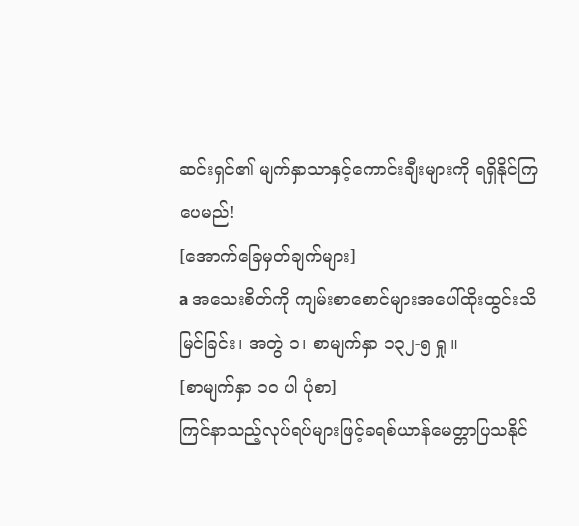ဆင်းရှင်၏ မျက်နှာသာနှင့်ကောင်းချီးများကို ရရှိနိုင်ကြပေမည်!
[အောက်ခြေမှတ်ချက်များ]
a အသေးစိတ်ကို ကျမ်းစာစောင်များအပေါ်ထိုးထွင်းသိမြင်ခြင်း၊ အတွဲ ၁၊ စာမျက်နှာ ၁၃၂-၅ ရှု။
[စာမျက်နှာ ၁၀ ပါ ပုံစာ]
ကြင်နာသည့်လုပ်ရပ်များဖြင့်ခရစ်ယာန်မေတ္တာပြသနိုင်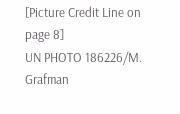[Picture Credit Line on page 8]
UN PHOTO 186226/M. Grafman